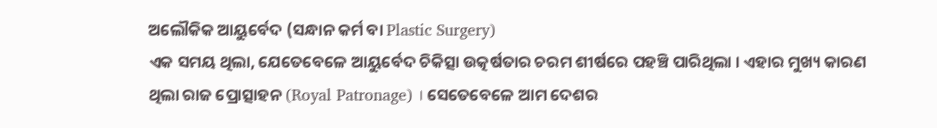ଅଲୌକିକ ଆୟୁର୍ବେଦ (ସନ୍ଧାନ କର୍ମ ବା Plastic Surgery)
ଏକ ସମୟ ଥିଲା, ଯେତେବେଳେ ଆୟୁର୍ବେଦ ଚିକିତ୍ସା ଉତ୍କର୍ଷତାର ଚରମ ଶୀର୍ଷରେ ପହଞ୍ଚି ପାରିଥିଲା । ଏହାର ମୁଖ୍ୟ କାରଣ ଥିଲା ରାଜ ପ୍ରୋତ୍ସାହନ (Royal Patronage) । ସେତେବେଳେ ଆମ ଦେଶର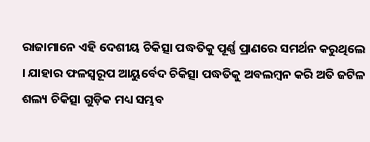ରାଜାମାନେ ଏହି ଦେଶୀୟ ଚିକିତ୍ସା ପଦ୍ଧତିକୁ ପୂର୍ଣ୍ଣ ପ୍ରାଣରେ ସମର୍ଥନ କରୁଥିଲେ । ଯାହାର ଫଳସ୍ୱରୂପ ଆୟୁର୍ବେଦ ଚିକିତ୍ସା ପଦ୍ଧତିକୁ ଅବଲମ୍ବନ କରି ଅତି ଜଟିଳ ଶଲ୍ୟ ଚିକିତ୍ସା ଗୁଡ଼ିକ ମଧ୍ୟ ସମ୍ଭବ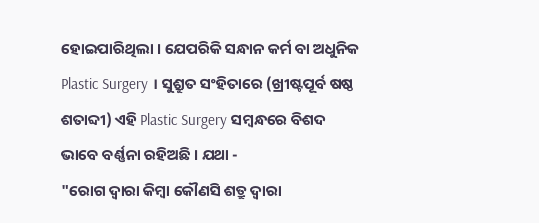ହୋଇପାରିଥିଲା । ଯେପରିକି ସନ୍ଧାନ କର୍ମ ବା ଅଧୁନିକ Plastic Surgery । ସୁଶ୍ରୁତ ସଂହିତାରେ (ଖ୍ରୀଷ୍ଟପୂର୍ବ ଷଷ୍ଠ ଶତାବ୍ଦୀ) ଏହି Plastic Surgery ସମ୍ବନ୍ଧରେ ବିଶଦ ଭାବେ ବର୍ଣ୍ଣନା ରହିଅଛି । ଯଥା -
"ରୋଗ ଦ୍ୱାରା କିମ୍ବା କୌଣସି ଶତ୍ରୁ ଦ୍ୱାରା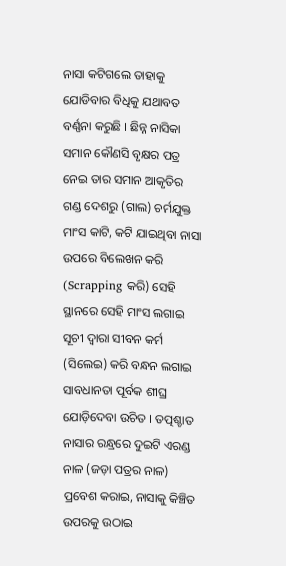ନାସା କଟିଗଲେ ତାହାକୁ ଯୋଡିବାର ବିଧିକୁ ଯଥାବତ ବର୍ଣ୍ଣନା କରୁଛି । ଛିନ୍ନ ନାସିକା ସମାନ କୌଣସି ବୃକ୍ଷର ପତ୍ର ନେଇ ତାର ସମାନ ଆକୃତିର ଗଣ୍ଡ ଦେଶରୁ (ଗାଲ) ଚର୍ମଯୁକ୍ତ ମାଂସ କାଟି, କଟି ଯାଇଥିବା ନାସା ଉପରେ ବିଲେଖନ କରି (Scrapping କରି) ସେହି ସ୍ଥାନରେ ସେହି ମାଂସ ଲଗାଇ ସୂଚୀ ଦ୍ୱାରା ସୀବନ କର୍ମ (ସିଲେଇ) କରି ବନ୍ଧନ ଲଗାଇ ସାବଧାନତା ପୂର୍ବକ ଶୀଘ୍ର ଯୋଡ଼ିଦେବା ଉଚିତ । ତତ୍ପଶ୍ଚାତ ନାସାର ରନ୍ଧ୍ରରେ ଦୁଇଟି ଏରଣ୍ଡ ନାଳ (ଜଡ଼ା ପତ୍ରର ନାଳ) ପ୍ରବେଶ କରାଇ, ନାସାକୁ କିଞ୍ଚିତ ଉପରକୁ ଉଠାଇ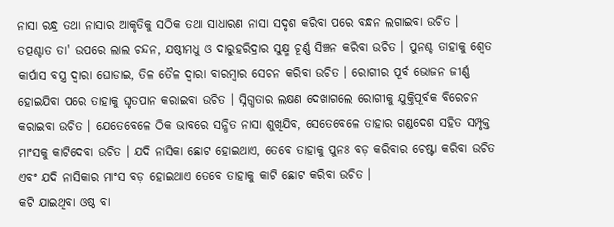ନାସା ରନ୍ଧ୍ର ତଥା ନାସାର ଆକୃତିକୁ ସଠିକ ତଥା ସାଧାରଣ ନାସା ସଦୃଶ କରିବା ପରେ ବନ୍ଧନ ଲଗାଇବା ଉଚିତ ।
ତତ୍ପଶ୍ଚାତ ତା' ଉପରେ ଲାଲ ଚନ୍ଦନ, ଯଷ୍ଠୀମଧୁ ଓ ଦାରୁହରିଦ୍ରାର ସୁକ୍ଷ୍ମ ଚୂର୍ଣ୍ଣ ସିଞ୍ଚନ କରିବା ଉଚିତ । ପୁନଶ୍ଚ ତାହାକୁ ଶ୍ୱେତ କାର୍ପାସ ବସ୍ତ୍ର ଦ୍ୱାରା ଘୋଡାଇ, ତିଳ ତୈଳ ଦ୍ୱାରା ବାରମ୍ବାର ସେଚନ କରିବା ଉଚିତ । ରୋଗୀର ପୂର୍ବ ଭୋଜନ ଜୀର୍ଣ୍ଣ ହୋଇଯିବା ପରେ ତାହାକୁ ଘୃତପାନ କରାଇବା ଉଚିତ । ସ୍ନିଗ୍ଧତାର ଲକ୍ଷଣ ଦେଖାଗଲେ ରୋଗୀକୁ ଯୁକ୍ତିପୂର୍ବକ ବିରେଚନ କରାଇବା ଉଚିତ । ଯେତେବେଳେ ଠିକ ଭାବରେ ସନ୍ଧିତ ନାସା ଶୁଖିଯିବ, ସେତେବେଳେ ତାହାର ଗଣ୍ଡଦେଶ ସହିତ ସମ୍ପୃକ୍ତ ମାଂସକୁ କାଟିଦେବା ଉଚିତ । ଯଦି ନାସିକା ଛୋଟ ହୋଇଥାଏ, ତେବେ ତାହାକୁ ପୁନଃ ବଡ଼ କରିବାର ଚେଷ୍ଟା କରିବା ଉଚିତ ଏବଂ ଯଦି ନାସିକାର ମାଂସ ବଡ଼ ହୋଇଥାଏ ତେବେ ତାହାକୁ କାଟି ଛୋଟ କରିବା ଉଚିତ ।
କଟି ଯାଇଥିବା ଓଷ୍ଠ ବା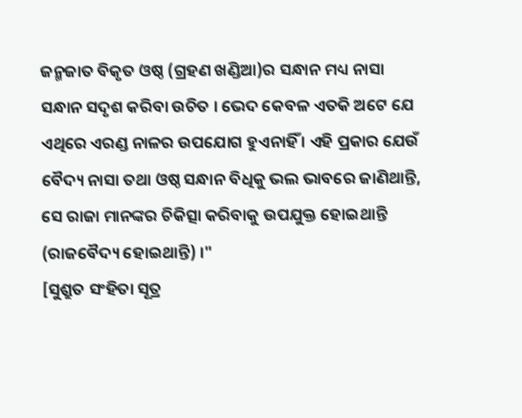ଜନ୍ମଜାତ ବିକୃତ ଓଷ୍ଠ (ଗ୍ରହଣ ଖଣ୍ଡିଆ)ର ସନ୍ଧାନ ମଧ୍ୟ ନାସା ସନ୍ଧାନ ସଦୃଶ କରିବା ଉଚିତ । ଭେଦ କେବଳ ଏତକି ଅଟେ ଯେ ଏଥିରେ ଏରଣ୍ଡ ନାଳର ଉପଯୋଗ ହୁଏନାହିଁ । ଏହି ପ୍ରକାର ଯେଉଁ ବୈଦ୍ୟ ନାସା ତଥା ଓଷ୍ଠ ସନ୍ଧାନ ବିଧିକୁ ଭଲ ଭାବରେ ଜାଣିଥାନ୍ତି, ସେ ରାଜା ମାନଙ୍କର ଚିକିତ୍ସା କରିବାକୁ ଉପଯୁକ୍ତ ହୋଇଥାନ୍ତି (ରାଜବୈଦ୍ୟ ହୋଇଥାନ୍ତି) ।"
[ସୁଶ୍ରୁତ ସଂହିତା ସୂତ୍ର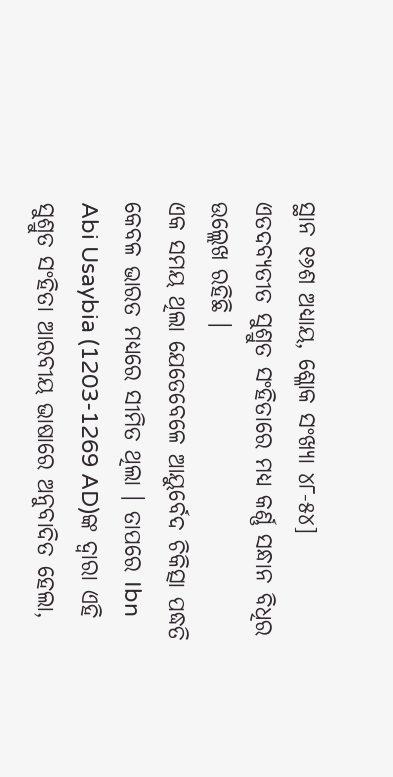ସ୍ଥାନ ୧୬ଶ ଅଧ୍ୟାୟ, ଶ୍ଳୋକ ସଂଖ୍ୟା ୪୮-୫୪]
ଏତଦବ୍ୟତୀତ ସୁଶ୍ରୁତ ସଂହିତାରେ ମଧ୍ୟ କର୍ଣ୍ଣ ସନ୍ଧାନ ବିଧିର ଉଲ୍ଲେଖ ରହିଛି ।
ଏକ ସମୟ ଥିଲା ଯେତେବେଳେ ଆୟୁର୍ବେଦ ଚିକିତ୍ସା ପଦ୍ଧତି କେବଳ ଭାରତ ମଧ୍ୟରେ ସୀମିତ ଥିଲା । ତାପରେ Ibn Abi Usaybia (1203-1269 AD)ଙ୍କ ଦ୍ଵାରା ଏହି ସୁଶ୍ରୁତ ସଂହିତା ଆରବୀୟ ଭାଷାରେ ଅନୁବାଦିତ ହେଲା,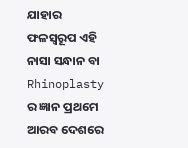ଯାହାର ଫଳସ୍ୱରୂପ ଏହି ନାସା ସନ୍ଧାନ ବା Rhinoplasty ର ଜ୍ଞାନ ପ୍ରଥମେ ଆରବ ଦେଶରେ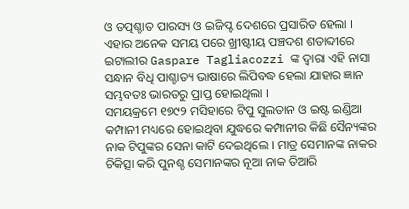ଓ ତତ୍ପଶ୍ଚାତ ପାରସ୍ୟ ଓ ଇଜିପ୍ଟ ଦେଶରେ ପ୍ରସାରିତ ହେଲା । ଏହାର ଅନେକ ସମୟ ପରେ ଖ୍ରୀଷ୍ଟୀୟ ପଞ୍ଚଦଶ ଶତାବ୍ଦୀରେ ଇଟାଲୀର Gaspare Tagliacozzi ଙ୍କ ଦ୍ୱାରା ଏହି ନାସା ସନ୍ଧାନ ବିଧି ପାଶ୍ଚାତ୍ୟ ଭାଷାରେ ଲିପିବଦ୍ଧ ହେଲା ଯାହାର ଜ୍ଞାନ ସମ୍ଭବତଃ ଭାରତରୁ ପ୍ରାପ୍ତ ହୋଇଥିଲା ।
ସମୟକ୍ରମେ ୧୭୯୨ ମସିହାରେ ଟିପୁ ସୁଲତାନ ଓ ଇଷ୍ଟ ଇଣ୍ଡିଆ କମ୍ପାନୀ ମଧ୍ୟରେ ହୋଇଥିବା ଯୁଦ୍ଧରେ କମ୍ପାନୀର କିଛି ସୈନ୍ୟଙ୍କର ନାକ ଟିପୁଙ୍କର ସେନା କାଟି ଦେଇଥିଲେ । ମାତ୍ର ସେମାନଙ୍କ ନାକର ଚିକିତ୍ସା କରି ପୁନଶ୍ଚ ସେମାନଙ୍କର ନୂଆ ନାକ ତିଆରି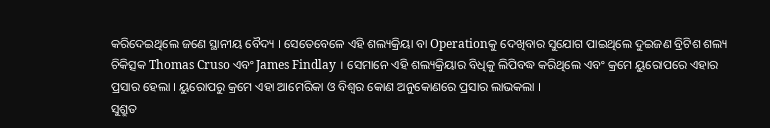କରିଦେଇଥିଲେ ଜଣେ ସ୍ଥାନୀୟ ବୈଦ୍ୟ । ସେତେବେଳେ ଏହି ଶଲ୍ୟକ୍ରିୟା ବା Operationକୁ ଦେଖିବାର ସୁଯୋଗ ପାଇଥିଲେ ଦୁଇଜଣ ବ୍ରିଟିଶ ଶଲ୍ୟ ଚିକିତ୍ସକ Thomas Cruso ଏବଂ James Findlay । ସେମାନେ ଏହି ଶଲ୍ୟକ୍ରିୟାର ବିଧିକୁ ଲିପିବଦ୍ଧ କରିଥିଲେ ଏବଂ କ୍ରମେ ୟୁରୋପରେ ଏହାର ପ୍ରସାର ହେଲା । ୟୁରୋପରୁ କ୍ରମେ ଏହା ଆମେରିକା ଓ ବିଶ୍ଵର କୋଣ ଅନୁକୋଣରେ ପ୍ରସାର ଲାଭକଲା ।
ସୁଶ୍ରୁତ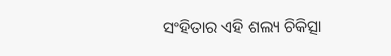ସଂହିତାର ଏହି ଶଲ୍ୟ ଚିକିତ୍ସା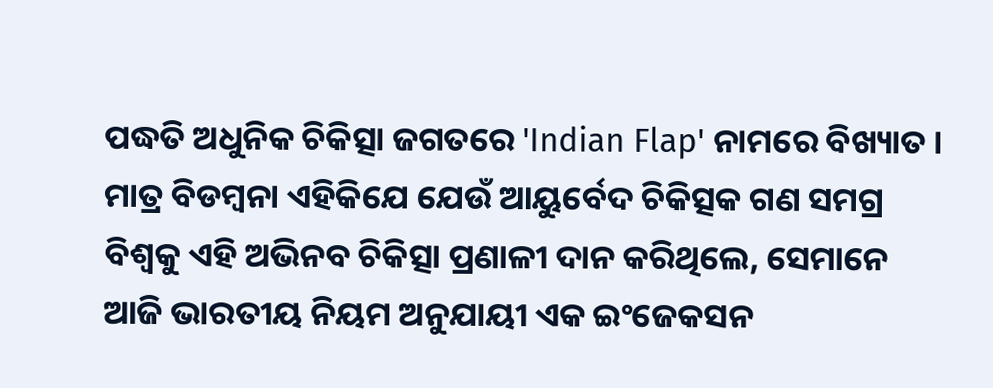ପଦ୍ଧତି ଅଧୁନିକ ଚିକିତ୍ସା ଜଗତରେ 'Indian Flap' ନାମରେ ବିଖ୍ୟାତ । ମାତ୍ର ବିଡମ୍ବନା ଏହିକିଯେ ଯେଉଁ ଆୟୁର୍ବେଦ ଚିକିତ୍ସକ ଗଣ ସମଗ୍ର ବିଶ୍ୱକୁ ଏହି ଅଭିନବ ଚିକିତ୍ସା ପ୍ରଣାଳୀ ଦାନ କରିଥିଲେ, ସେମାନେ ଆଜି ଭାରତୀୟ ନିୟମ ଅନୁଯାୟୀ ଏକ ଇଂଜେକସନ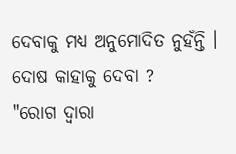ଦେବାକୁ ମଧ୍ୟ ଅନୁମୋଦିତ ନୁହଁନ୍ତି ।
ଦୋଷ କାହାକୁ ଦେବା ?
"ରୋଗ ଦ୍ୱାରା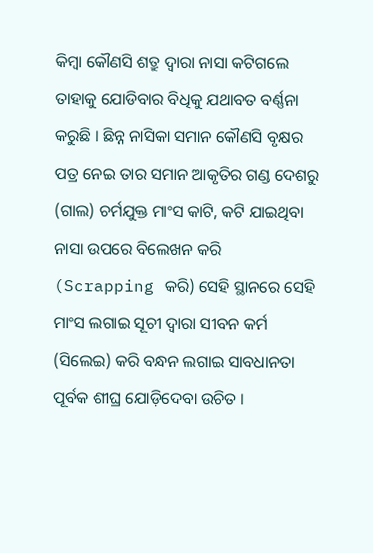କିମ୍ବା କୌଣସି ଶତ୍ରୁ ଦ୍ୱାରା ନାସା କଟିଗଲେ ତାହାକୁ ଯୋଡିବାର ବିଧିକୁ ଯଥାବତ ବର୍ଣ୍ଣନା କରୁଛି । ଛିନ୍ନ ନାସିକା ସମାନ କୌଣସି ବୃକ୍ଷର ପତ୍ର ନେଇ ତାର ସମାନ ଆକୃତିର ଗଣ୍ଡ ଦେଶରୁ (ଗାଲ) ଚର୍ମଯୁକ୍ତ ମାଂସ କାଟି, କଟି ଯାଇଥିବା ନାସା ଉପରେ ବିଲେଖନ କରି (Scrapping କରି) ସେହି ସ୍ଥାନରେ ସେହି ମାଂସ ଲଗାଇ ସୂଚୀ ଦ୍ୱାରା ସୀବନ କର୍ମ (ସିଲେଇ) କରି ବନ୍ଧନ ଲଗାଇ ସାବଧାନତା ପୂର୍ବକ ଶୀଘ୍ର ଯୋଡ଼ିଦେବା ଉଚିତ ।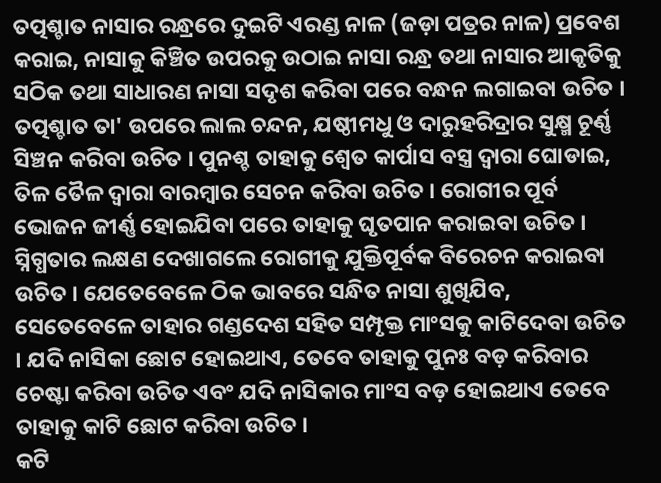ତତ୍ପଶ୍ଚାତ ନାସାର ରନ୍ଧ୍ରରେ ଦୁଇଟି ଏରଣ୍ଡ ନାଳ (ଜଡ଼ା ପତ୍ରର ନାଳ) ପ୍ରବେଶ କରାଇ, ନାସାକୁ କିଞ୍ଚିତ ଉପରକୁ ଉଠାଇ ନାସା ରନ୍ଧ୍ର ତଥା ନାସାର ଆକୃତିକୁ ସଠିକ ତଥା ସାଧାରଣ ନାସା ସଦୃଶ କରିବା ପରେ ବନ୍ଧନ ଲଗାଇବା ଉଚିତ ।
ତତ୍ପଶ୍ଚାତ ତା' ଉପରେ ଲାଲ ଚନ୍ଦନ, ଯଷ୍ଠୀମଧୁ ଓ ଦାରୁହରିଦ୍ରାର ସୁକ୍ଷ୍ମ ଚୂର୍ଣ୍ଣ ସିଞ୍ଚନ କରିବା ଉଚିତ । ପୁନଶ୍ଚ ତାହାକୁ ଶ୍ୱେତ କାର୍ପାସ ବସ୍ତ୍ର ଦ୍ୱାରା ଘୋଡାଇ, ତିଳ ତୈଳ ଦ୍ୱାରା ବାରମ୍ବାର ସେଚନ କରିବା ଉଚିତ । ରୋଗୀର ପୂର୍ବ ଭୋଜନ ଜୀର୍ଣ୍ଣ ହୋଇଯିବା ପରେ ତାହାକୁ ଘୃତପାନ କରାଇବା ଉଚିତ । ସ୍ନିଗ୍ଧତାର ଲକ୍ଷଣ ଦେଖାଗଲେ ରୋଗୀକୁ ଯୁକ୍ତିପୂର୍ବକ ବିରେଚନ କରାଇବା ଉଚିତ । ଯେତେବେଳେ ଠିକ ଭାବରେ ସନ୍ଧିତ ନାସା ଶୁଖିଯିବ, ସେତେବେଳେ ତାହାର ଗଣ୍ଡଦେଶ ସହିତ ସମ୍ପୃକ୍ତ ମାଂସକୁ କାଟିଦେବା ଉଚିତ । ଯଦି ନାସିକା ଛୋଟ ହୋଇଥାଏ, ତେବେ ତାହାକୁ ପୁନଃ ବଡ଼ କରିବାର ଚେଷ୍ଟା କରିବା ଉଚିତ ଏବଂ ଯଦି ନାସିକାର ମାଂସ ବଡ଼ ହୋଇଥାଏ ତେବେ ତାହାକୁ କାଟି ଛୋଟ କରିବା ଉଚିତ ।
କଟି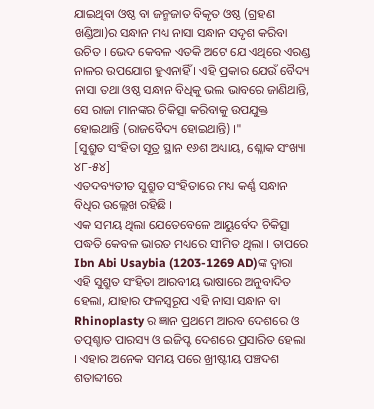ଯାଇଥିବା ଓଷ୍ଠ ବା ଜନ୍ମଜାତ ବିକୃତ ଓଷ୍ଠ (ଗ୍ରହଣ ଖଣ୍ଡିଆ)ର ସନ୍ଧାନ ମଧ୍ୟ ନାସା ସନ୍ଧାନ ସଦୃଶ କରିବା ଉଚିତ । ଭେଦ କେବଳ ଏତକି ଅଟେ ଯେ ଏଥିରେ ଏରଣ୍ଡ ନାଳର ଉପଯୋଗ ହୁଏନାହିଁ । ଏହି ପ୍ରକାର ଯେଉଁ ବୈଦ୍ୟ ନାସା ତଥା ଓଷ୍ଠ ସନ୍ଧାନ ବିଧିକୁ ଭଲ ଭାବରେ ଜାଣିଥାନ୍ତି, ସେ ରାଜା ମାନଙ୍କର ଚିକିତ୍ସା କରିବାକୁ ଉପଯୁକ୍ତ ହୋଇଥାନ୍ତି (ରାଜବୈଦ୍ୟ ହୋଇଥାନ୍ତି) ।"
[ସୁଶ୍ରୁତ ସଂହିତା ସୂତ୍ର ସ୍ଥାନ ୧୬ଶ ଅଧ୍ୟାୟ, ଶ୍ଳୋକ ସଂଖ୍ୟା ୪୮-୫୪]
ଏତଦବ୍ୟତୀତ ସୁଶ୍ରୁତ ସଂହିତାରେ ମଧ୍ୟ କର୍ଣ୍ଣ ସନ୍ଧାନ ବିଧିର ଉଲ୍ଲେଖ ରହିଛି ।
ଏକ ସମୟ ଥିଲା ଯେତେବେଳେ ଆୟୁର୍ବେଦ ଚିକିତ୍ସା ପଦ୍ଧତି କେବଳ ଭାରତ ମଧ୍ୟରେ ସୀମିତ ଥିଲା । ତାପରେ Ibn Abi Usaybia (1203-1269 AD)ଙ୍କ ଦ୍ଵାରା ଏହି ସୁଶ୍ରୁତ ସଂହିତା ଆରବୀୟ ଭାଷାରେ ଅନୁବାଦିତ ହେଲା, ଯାହାର ଫଳସ୍ୱରୂପ ଏହି ନାସା ସନ୍ଧାନ ବା Rhinoplasty ର ଜ୍ଞାନ ପ୍ରଥମେ ଆରବ ଦେଶରେ ଓ ତତ୍ପଶ୍ଚାତ ପାରସ୍ୟ ଓ ଇଜିପ୍ଟ ଦେଶରେ ପ୍ରସାରିତ ହେଲା । ଏହାର ଅନେକ ସମୟ ପରେ ଖ୍ରୀଷ୍ଟୀୟ ପଞ୍ଚଦଶ ଶତାବ୍ଦୀରେ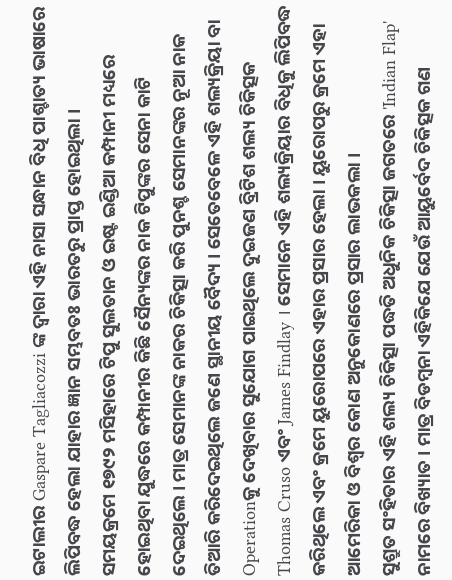ଇଟାଲୀର Gaspare Tagliacozzi ଙ୍କ ଦ୍ୱାରା ଏହି ନାସା ସନ୍ଧାନ ବିଧି ପାଶ୍ଚାତ୍ୟ ଭାଷାରେ ଲିପିବଦ୍ଧ ହେଲା ଯାହାର ଜ୍ଞାନ ସମ୍ଭବତଃ ଭାରତରୁ ପ୍ରାପ୍ତ ହୋଇଥିଲା ।
ସମୟକ୍ରମେ ୧୭୯୨ ମସିହାରେ ଟିପୁ ସୁଲତାନ ଓ ଇଷ୍ଟ ଇଣ୍ଡିଆ କମ୍ପାନୀ ମଧ୍ୟରେ ହୋଇଥିବା ଯୁଦ୍ଧରେ କମ୍ପାନୀର କିଛି ସୈନ୍ୟଙ୍କର ନାକ ଟିପୁଙ୍କର ସେନା କାଟି ଦେଇଥିଲେ । ମାତ୍ର ସେମାନଙ୍କ ନାକର ଚିକିତ୍ସା କରି ପୁନଶ୍ଚ ସେମାନଙ୍କର ନୂଆ ନାକ ତିଆରି କରିଦେଇଥିଲେ ଜଣେ ସ୍ଥାନୀୟ ବୈଦ୍ୟ । ସେତେବେଳେ ଏହି ଶଲ୍ୟକ୍ରିୟା ବା Operationକୁ ଦେଖିବାର ସୁଯୋଗ ପାଇଥିଲେ ଦୁଇଜଣ ବ୍ରିଟିଶ ଶଲ୍ୟ ଚିକିତ୍ସକ Thomas Cruso ଏବଂ James Findlay । ସେମାନେ ଏହି ଶଲ୍ୟକ୍ରିୟାର ବିଧିକୁ ଲିପିବଦ୍ଧ କରିଥିଲେ ଏବଂ କ୍ରମେ ୟୁରୋପରେ ଏହାର ପ୍ରସାର ହେଲା । ୟୁରୋପରୁ କ୍ରମେ ଏହା ଆମେରିକା ଓ ବିଶ୍ଵର କୋଣ ଅନୁକୋଣରେ ପ୍ରସାର ଲାଭକଲା ।
ସୁଶ୍ରୁତ ସଂହିତାର ଏହି ଶଲ୍ୟ ଚିକିତ୍ସା ପଦ୍ଧତି ଅଧୁନିକ ଚିକିତ୍ସା ଜଗତରେ 'Indian Flap' ନାମରେ ବିଖ୍ୟାତ । ମାତ୍ର ବିଡମ୍ବନା ଏହିକିଯେ ଯେଉଁ ଆୟୁର୍ବେଦ ଚିକିତ୍ସକ ଗଣ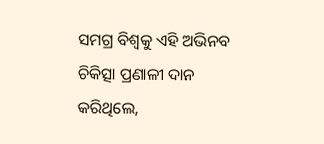ସମଗ୍ର ବିଶ୍ୱକୁ ଏହି ଅଭିନବ ଚିକିତ୍ସା ପ୍ରଣାଳୀ ଦାନ କରିଥିଲେ,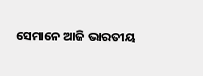ସେମାନେ ଆଜି ଭାରତୀୟ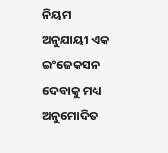ନିୟମ ଅନୁଯାୟୀ ଏକ ଇଂଜେକସନ ଦେବାକୁ ମଧ୍ୟ ଅନୁମୋଦିତ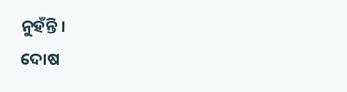ନୁହଁନ୍ତି ।
ଦୋଷ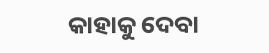କାହାକୁ ଦେବା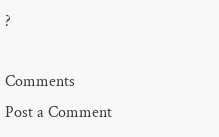?

Comments
Post a Comment